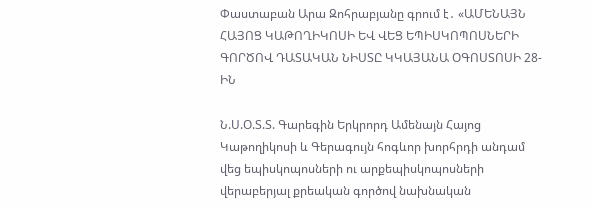Փաստաբան Արա Զոհրաբյանը գրում է․ «ԱՄԵՆԱՅՆ ՀԱՅՈՑ ԿԱԹՈՂԻԿՈՍԻ ԵՎ ՎԵՑ ԵՊԻՍԿՈՊՈՍՆԵՐԻ ԳՈՐԾՈՎ ԴԱՏԱԿԱՆ ՆԻՍՏԸ ԿԿԱՅԱՆԱ ՕԳՈՍՏՈՍԻ 28-ԻՆ

Ն.Ս.Օ.Տ.Տ. Գարեգին Երկրորդ Ամենայն Հայոց Կաթողիկոսի և Գերագույն հոգևոր խորհրդի անդամ վեց եպիսկոպոսների ու արքեպիսկոպոսների վերաբերյալ քրեական գործով նախնական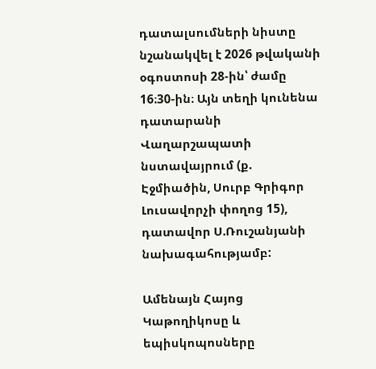դատալսումների նիստը նշանակվել է 2026 թվականի օգոստոսի 28-ին՝ ժամը 16։30-ին։ Այն տեղի կունենա դատարանի Վաղարշապատի նստավայրում (ք. Էջմիածին, Սուրբ Գրիգոր Լուսավորչի փողոց 15), դատավոր Ս.Ռուշանյանի նախագահությամբ:

Ամենայն Հայոց Կաթողիկոսը և եպիսկոպոսները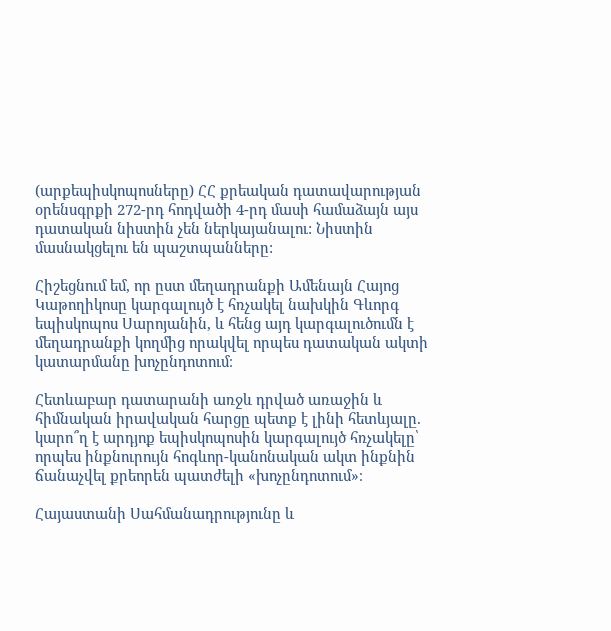(արքեպիսկոպոսները) ՀՀ քրեական դատավարության օրենսգրքի 272-րդ հոդվածի 4-րդ մասի համաձայն այս դատական նիստին չեն ներկայանալու: Նիստին մասնակցելու են պաշտպանները:

Հիշեցնում եմ, որ ըստ մեղադրանքի Ամենայն Հայոց Կաթողիկոսը կարգալույծ է հռչակել նախկին Գևորգ եպիսկոպոս Սարոյանին, և հենց այդ կարգալուծումն է մեղադրանքի կողմից որակվել որպես դատական ակտի կատարմանը խոչընդոտում։

Հետևաբար դատարանի առջև դրված առաջին և հիմնական իրավական հարցը պետք է լինի հետևյալը. կարո՞ղ է արդյոք եպիսկոպոսին կարգալույծ հռչակելը՝ որպես ինքնուրույն հոգևոր-կանոնական ակտ ինքնին ճանաչվել քրեորեն պատժելի «խոչընդոտում»։

Հայաստանի Սահմանադրությունը և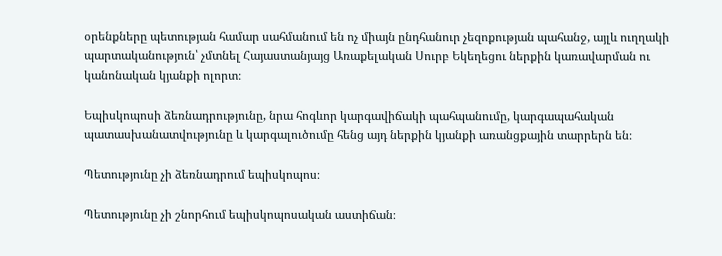օրենքները պետության համար սահմանում են ոչ միայն ընդհանուր չեզոքության պահանջ, այլև ուղղակի պարտականություն՝ չմտնել Հայաստանյայց Առաքելական Սուրբ Եկեղեցու ներքին կառավարման ու կանոնական կյանքի ոլորտ։

Եպիսկոպոսի ձեռնադրությունը, նրա հոգևոր կարգավիճակի պահպանումը, կարգապահական պատասխանատվությունը և կարգալուծումը հենց այդ ներքին կյանքի առանցքային տարրերն են։

Պետությունը չի ձեռնադրում եպիսկոպոս։

Պետությունը չի շնորհում եպիսկոպոսական աստիճան։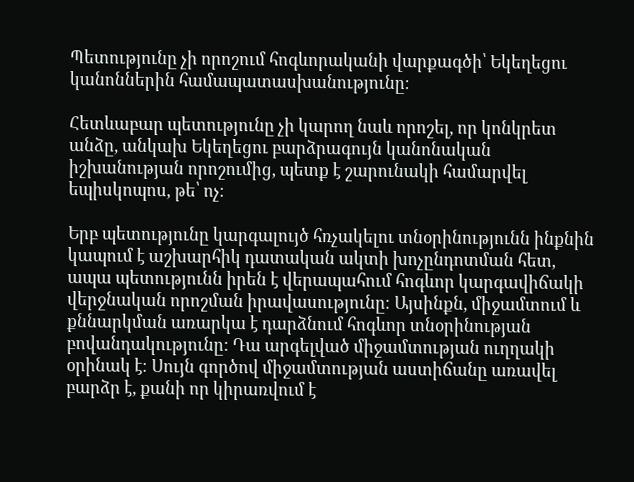Պետությունը չի որոշում հոգևորականի վարքագծի՝ Եկեղեցու կանոններին համապատասխանությունը։

Հետևաբար պետությունը չի կարող նաև որոշել, որ կոնկրետ անձը, անկախ Եկեղեցու բարձրագույն կանոնական իշխանության որոշումից, պետք է շարունակի համարվել եպիսկոպոս, թե՝ ոչ։

Երբ պետությունը կարգալույծ հռչակելու տնօրինությունն ինքնին կապում է աշխարհիկ դատական ակտի խոչընդոտման հետ, ապա պետությունն իրեն է վերապահում հոգևոր կարգավիճակի վերջնական որոշման իրավասությունը։ Այսինքն, միջամտում և քննարկման առարկա է դարձնում հոգևոր տնօրինության բովանդակությունը: Դա արգելված միջամտության ուղղակի օրինակ է։ Սույն գործով միջամտության աստիճանը առավել բարձր է, քանի որ կիրառվում է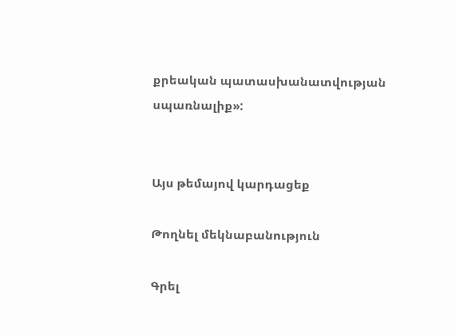քրեական պատասխանատվության սպառնալիք»:


Այս թեմայով կարդացեք

Թողնել մեկնաբանություն

Գրել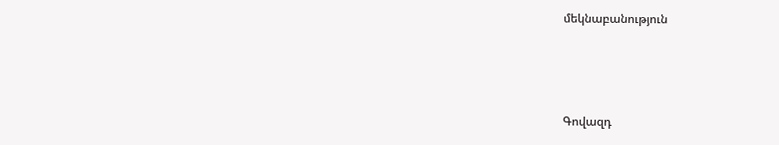մեկնաբանություն



Գովազդ